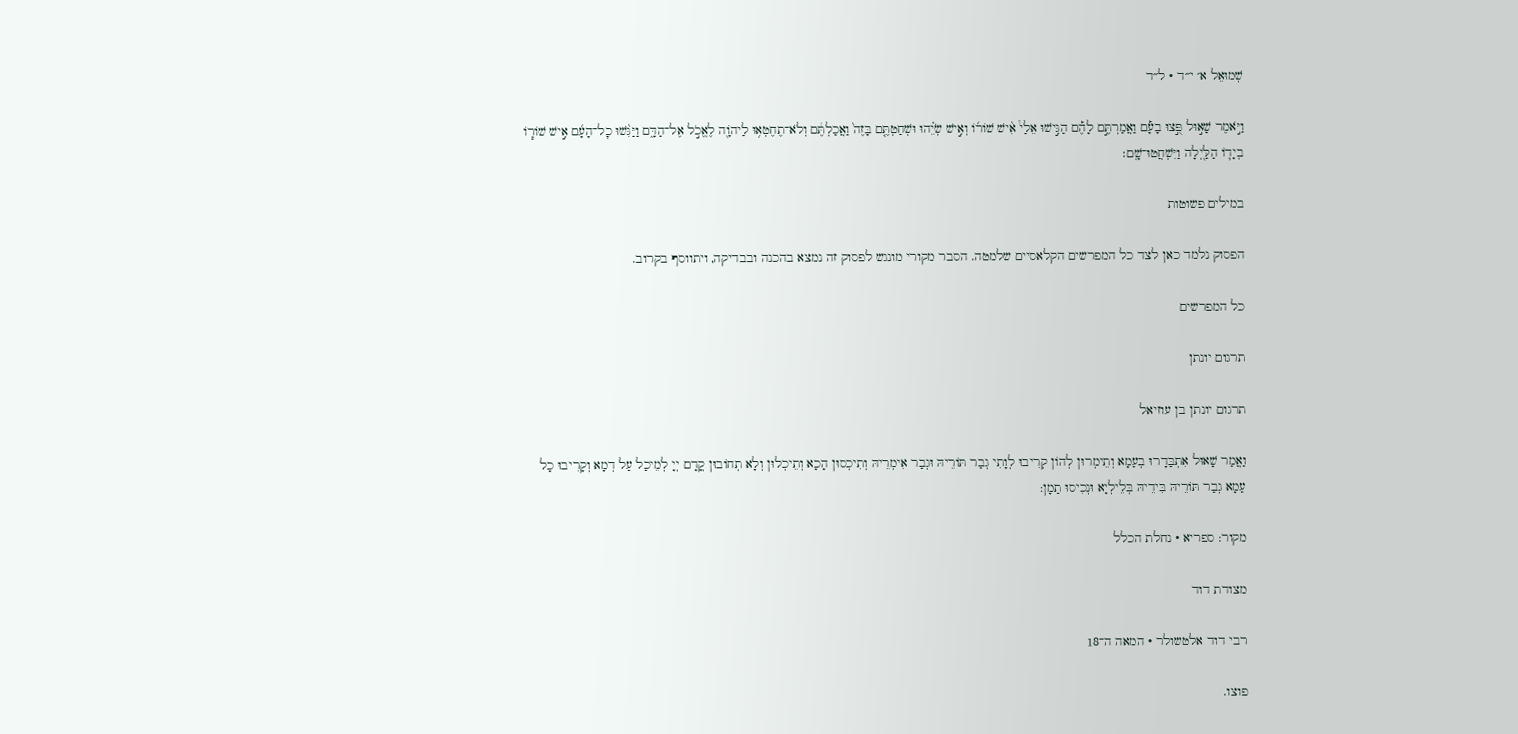שְׁמוּאֵל א׳ י״ד · ל״ד

וַיֹּ֣אמֶר שָׁא֣וּל פֻּ֣צוּ בָעָ֡ם וַאֲמַרְתֶּ֣ם לָהֶ֡ם הַגִּ֣ישׁוּ אֵלַי֩ אִ֨ישׁ שׁוֹר֜וֹ וְאִ֣ישׁ שְׂיֵ֗הוּ וּשְׁחַטְתֶּ֤ם בָּזֶה֙ וַאֲכַלְתֶּ֔ם וְלֹא־תֶחֶטְא֥וּ לַיהֹוָ֖ה לֶאֱכֹ֣ל אֶל־הַדָּ֑ם וַיַּגִּ֨שׁוּ כׇל־הָעָ֜ם אִ֣ישׁ שׁוֹר֧וֹ בְיָד֛וֹ הַלַּ֖יְלָה וַיִּשְׁחֲטוּ־שָֽׁם׃

במילים פשוטות

הפסוק נלמד כאן לצד כל המפרשים הקלאסיים שלמטה. הסבר מקורי מונגש לפסוק זה נמצא בהכנה ובבדיקה, ויתווסף בקרוב.

כל המפרשים

תרגום יונתן

תרגום יונתן בן עוזיאל

וַאֲמַר שָׁאוּל אִתְבַּדָרוּ בְעַמָא וְתֵימְרוּן לְהוֹן קְרִיבוּ לְוָתִי גְבַר תּוֹרֵיהּ וּגְבַר אִימְרֵיהּ וְתִיכְסוּן הָכָא וְתֵיכְלוּן וְלָא תְחוֹבוּן קֳדָם יְיָ לְמֵיכַל עַל דְמָא וְקָרִיבוּ כָל עַמָא גְבַר תּוֹרֵיהּ בִּידֵיהּ בְּלֵילְיָא וּנְכִיסוּ תַמָן:

מקור: ספריא · נחלת הכלל

מצודת דוד

רבי דוד אלטשולר · המאה ה־18

פוצו.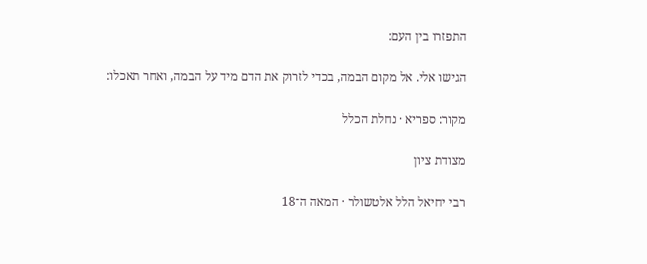התפזרו בין העם:

הגישו אלי. אל מקום הבמה, בכדי לזרוק את הדם מיד על הבמה, ואחר תאכלו:

מקור: ספריא · נחלת הכלל

מצודת ציון

רבי יחיאל הלל אלטשולר · המאה ה־18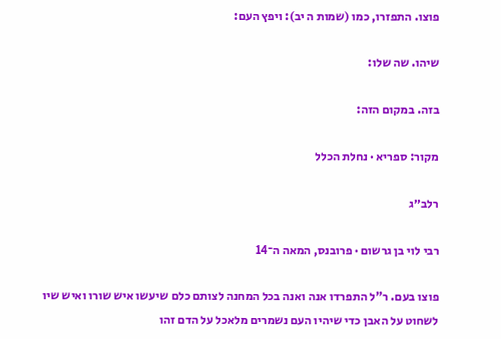פוצו. התפזרו, כמו (שמות ה יב): ויפץ העם:

שיהו. שה שלו:

בזה. במקום הזה:

מקור: ספריא · נחלת הכלל

רלב״ג

רבי לוי בן גרשום · פרובנס, המאה ה־14

פוצו בעם. ר"ל התפרדו אנה ואנה בכל המחנה לצותם כלם שיעשו איש שורו ואיש שיו לשחוט על האבן כדי שיהיו העם נשמרים מלאכל על הדם זהו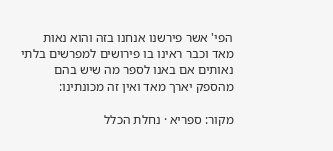הפי' אשר פירשנו אנחנו בזה והוא נאות מאד וכבר ראינו בו פירושים למפרשים בלתי נאותים אם באנו לספר מה שיש בהם מהספק יארך מאד ואין זה מכונתינו:

מקור: ספריא · נחלת הכלל